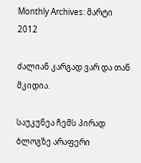Monthly Archives: მარტი 2012

ძალიან კარგად ვარ და თან მკიდია.

საუკუნეა ჩემს პირად ბლოგზე არაფერი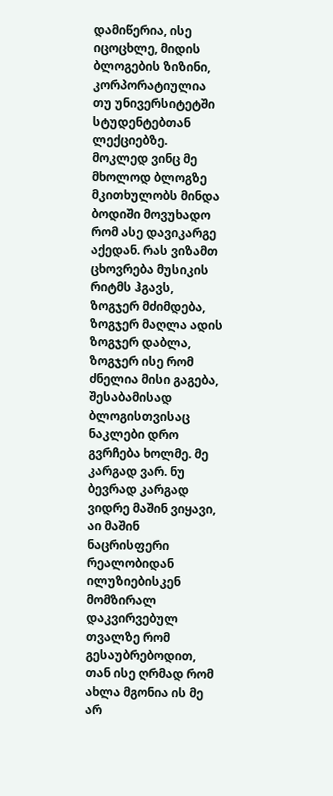დამიწერია, ისე იცოცხლე, მიდის ბლოგების ზიზინი, კორპორატიულია თუ უნივერსიტეტში სტუდენტებთან ლექციებზე. მოკლედ ვინც მე მხოლოდ ბლოგზე მკითხულობს მინდა ბოდიში მოვუხადო რომ ასე დავიკარგე აქედან. რას ვიზამთ ცხოვრება მუსიკის რიტმს ჰგავს, ზოგჯერ მძიმდება, ზოგჯერ მაღლა ადის ზოგჯერ დაბლა, ზოგჯერ ისე რომ ძნელია მისი გაგება, შესაბამისად ბლოგისთვისაც ნაკლები დრო გვრჩება ხოლმე. მე კარგად ვარ. ნუ ბევრად კარგად ვიდრე მაშინ ვიყავი, აი მაშინ ნაცრისფერი რეალობიდან ილუზიებისკენ მომზირალ დაკვირვებულ თვალზე რომ გესაუბრებოდით, თან ისე ღრმად რომ ახლა მგონია ის მე არ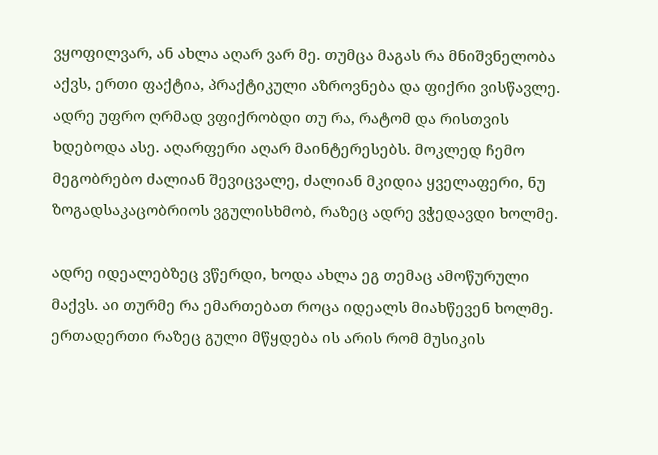ვყოფილვარ, ან ახლა აღარ ვარ მე. თუმცა მაგას რა მნიშვნელობა აქვს, ერთი ფაქტია, პრაქტიკული აზროვნება და ფიქრი ვისწავლე. ადრე უფრო ღრმად ვფიქრობდი თუ რა, რატომ და რისთვის ხდებოდა ასე. აღარფერი აღარ მაინტერესებს. მოკლედ ჩემო მეგობრებო ძალიან შევიცვალე, ძალიან მკიდია ყველაფერი, ნუ ზოგადსაკაცობრიოს ვგულისხმობ, რაზეც ადრე ვჭედავდი ხოლმე.

ადრე იდეალებზეც ვწერდი, ხოდა ახლა ეგ თემაც ამოწურული მაქვს. აი თურმე რა ემართებათ როცა იდეალს მიახწევენ ხოლმე. ერთადერთი რაზეც გული მწყდება ის არის რომ მუსიკის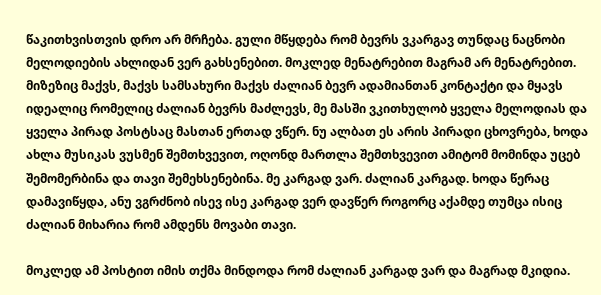წაკითხვისთვის დრო არ მრჩება. გული მწყდება რომ ბევრს ვკარგავ თუნდაც ნაცნობი მელოდიების ახლიდან ვერ გახსენებით. მოკლედ მენატრებით მაგრამ არ მენატრებით. მიზეზიც მაქვს, მაქვს სამსახური მაქვს ძალიან ბევრ ადამიანთან კონტაქტი და მყავს იდეალიც რომელიც ძალიან ბევრს მაძლევს, მე მასში ვკითხულობ ყველა მელოდიას და ყველა პირად პოსტსაც მასთან ერთად ვწერ. ნუ ალბათ ეს არის პირადი ცხოვრება, ხოდა ახლა მუსიკას ვუსმენ შემთხვევით, ოღონდ მართლა შემთხვევით ამიტომ მომინდა უცებ შემომერბინა და თავი შემეხსენებინა. მე კარგად ვარ. ძალიან კარგად. ხოდა წერაც დამავიწყდა, ანუ ვგრძნობ ისევ ისე კარგად ვერ დავწერ როგორც აქამდე თუმცა ისიც ძალიან მიხარია რომ ამდენს მოვაბი თავი.

მოკლედ ამ პოსტით იმის თქმა მინდოდა რომ ძალიან კარგად ვარ და მაგრად მკიდია.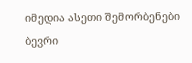იმედია ასეთი შემორბენები ბევრი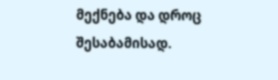მექნება და დროც შესაბამისად.